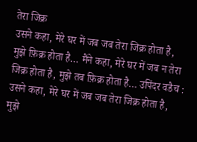तेरा जिक्र
उसने कहा, मेरे घर में जब जब तेरा जिक्र होता है, मुझे फ़िक्र होता है… मैंने कहा, मेरे घर में जब न तेरा जिक्र होता है, मुझे तब फ़िक्र होता है… उपिंदर वडैच :
उसने कहा, मेरे घर में जब जब तेरा जिक्र होता है, मुझे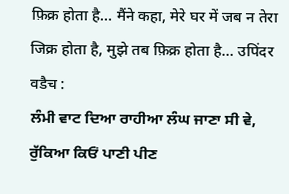फ़िक्र होता है… मैंने कहा, मेरे घर में जब न तेरा जिक्र होता है, मुझे तब फ़िक्र होता है… उपिंदर वडैच :
ਲੰਮੀ ਵਾਟ ਦਿਆ ਰਾਹੀਆ ਲੰਘ ਜਾਣਾ ਸੀ ਵੇ, ਰੁੱਕਿਆ ਕਿਓਂ ਪਾਣੀ ਪੀਣ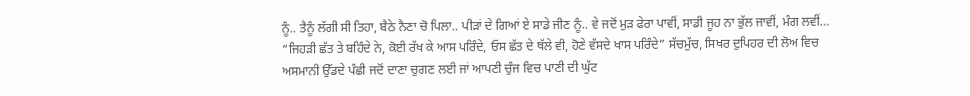ਨੂੰ.. ਤੈਨੂੰ ਲੱਗੀ ਸੀ ਤਿਹਾ, ਬੈਠੇ ਨੈਣਾ ਚੋ ਪਿਲਾ.. ਪੀੜਾਂ ਦੇ ਗਿਆਂ ਏ ਸਾਡੇ ਜੀਣ ਨੂੰ.. ਵੇ ਜਦੋਂ ਮੁੜ ਫੇਰਾ ਪਾਵੀਂ, ਸਾਡੀ ਜੂਹ ਨਾ ਭੁੱਲ ਜਾਵੀਂ, ਮੰਗ ਲਵੀਂ…
“ਜਿਹੜੀ ਛੱਤ ਤੇ ਬਹਿੰਦੇ ਨੇ, ਕੋਈ ਰੱਖ ਕੇ ਆਸ ਪਰਿੰਦੇ, ਓਸ ਛੱਤ ਦੇ ਥੱਲੇ ਵੀ, ਹੋਣੇ ਵੱਸਦੇ ਖਾਸ ਪਰਿੰਦੇ” ਸੱਚਮੁੱਚ, ਸਿਖਰ ਦੁਪਿਹਰ ਦੀ ਲੋਅ ਵਿਚ ਅਸਮਾਨੀ ਉੱਡਦੇ ਪੰਛੀ ਜਦੋਂ ਦਾਣਾ ਚੁਗਣ ਲਈ ਜਾਂ ਆਪਣੀ ਚੁੰਜ ਵਿਚ ਪਾਣੀ ਦੀ ਘੁੱਟ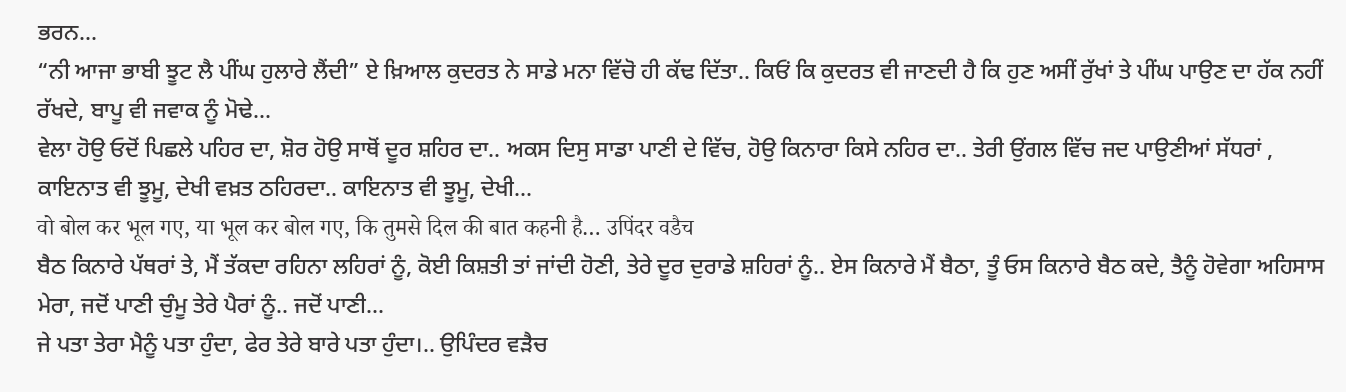ਭਰਨ…
“ਨੀ ਆਜਾ ਭਾਬੀ ਝੂਟ ਲੈ ਪੀਂਘ ਹੁਲਾਰੇ ਲੈਂਦੀ” ਏ ਖ਼ਿਆਲ ਕੁਦਰਤ ਨੇ ਸਾਡੇ ਮਨਾ ਵਿੱਚੋ ਹੀ ਕੱਢ ਦਿੱਤਾ.. ਕਿਓਂ ਕਿ ਕੁਦਰਤ ਵੀ ਜਾਣਦੀ ਹੈ ਕਿ ਹੁਣ ਅਸੀਂ ਰੁੱਖਾਂ ਤੇ ਪੀਂਘ ਪਾਉਣ ਦਾ ਹੱਕ ਨਹੀਂ ਰੱਖਦੇ, ਬਾਪੂ ਵੀ ਜਵਾਕ ਨੂੰ ਮੋਢੇ…
ਵੇਲਾ ਹੋਉ ਓਦੋਂ ਪਿਛਲੇ ਪਹਿਰ ਦਾ, ਸ਼ੋਰ ਹੋਉ ਸਾਥੋਂ ਦੂਰ ਸ਼ਹਿਰ ਦਾ.. ਅਕਸ ਦਿਸੁ ਸਾਡਾ ਪਾਣੀ ਦੇ ਵਿੱਚ, ਹੋਉ ਕਿਨਾਰਾ ਕਿਸੇ ਨਹਿਰ ਦਾ.. ਤੇਰੀ ਉਂਗਲ ਵਿੱਚ ਜਦ ਪਾਉਣੀਆਂ ਸੱਧਰਾਂ , ਕਾਇਨਾਤ ਵੀ ਝੂਮੂ, ਦੇਖੀ ਵਖ਼ਤ ਠਹਿਰਦਾ.. ਕਾਇਨਾਤ ਵੀ ਝੂਮੂ, ਦੇਖੀ…
वो बोल कर भूल गए, या भूल कर बोल गए, कि तुमसे दिल की बात कहनी है… उपिंदर वडैच
ਬੈਠ ਕਿਨਾਰੇ ਪੱਥਰਾਂ ਤੇ, ਮੈਂ ਤੱਕਦਾ ਰਹਿਨਾ ਲਹਿਰਾਂ ਨੂੰ, ਕੋਈ ਕਿਸ਼ਤੀ ਤਾਂ ਜਾਂਦੀ ਹੋਣੀ, ਤੇਰੇ ਦੂਰ ਦੁਰਾਡੇ ਸ਼ਹਿਰਾਂ ਨੂੰ.. ਏਸ ਕਿਨਾਰੇ ਮੈਂ ਬੈਠਾ, ਤੂੰ ਓਸ ਕਿਨਾਰੇ ਬੈਠ ਕਦੇ, ਤੈਨੂੰ ਹੋਵੇਗਾ ਅਹਿਸਾਸ ਮੇਰਾ, ਜਦੋਂ ਪਾਣੀ ਚੁੰਮੂ ਤੇਰੇ ਪੈਰਾਂ ਨੂੰ.. ਜਦੋਂ ਪਾਣੀ…
ਜੇ ਪਤਾ ਤੇਰਾ ਮੈਨੂੰ ਪਤਾ ਹੁੰਦਾ, ਫੇਰ ਤੇਰੇ ਬਾਰੇ ਪਤਾ ਹੁੰਦਾ।.. ਉਪਿੰਦਰ ਵੜੈਚ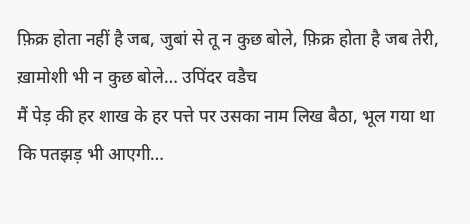फ़िक्र होता नहीं है जब, जुबां से तू न कुछ बोले, फ़िक्र होता है जब तेरी, ख़ामोशी भी न कुछ बोले… उपिंदर वडैच
मैं पेड़ की हर शाख के हर पत्ते पर उसका नाम लिख बैठा, भूल गया था कि पतझड़ भी आएगी…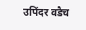उपिंदर वडैच